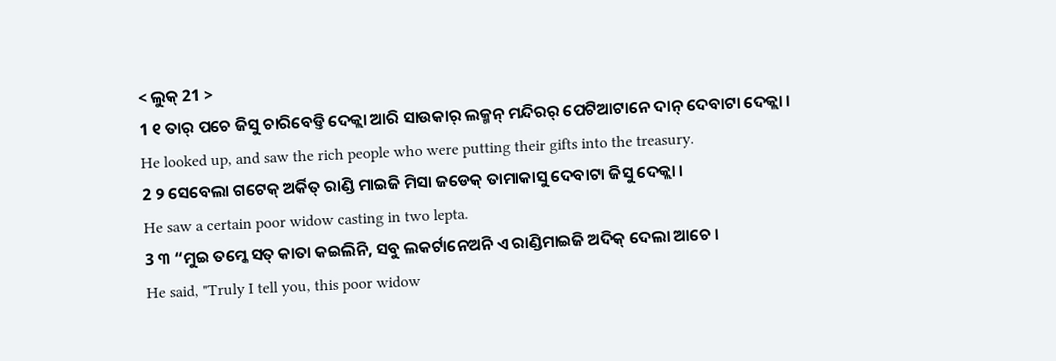< ଲୁକ୍ 21 >
1 ୧ ତାର୍ ପଚେ ଜିସୁ ଚାରିବେଡ୍ତି ଦେକ୍ଲା ଆରି ସାଉକାର୍ ଲକ୍ମନ୍ ମନ୍ଦିରର୍ ପେଟିଆଟାନେ ଦାନ୍ ଦେବାଟା ଦେକ୍ଲା ।
He looked up, and saw the rich people who were putting their gifts into the treasury.
2 ୨ ସେବେଲା ଗଟେକ୍ ଅର୍କିତ୍ ରାଣ୍ଡି ମାଇଜି ମିସା ଜଡେକ୍ ତାମାକାସୁ ଦେବାଟା ଜିସୁ ଦେକ୍ଲା ।
He saw a certain poor widow casting in two lepta.
3 ୩ “ମୁଇ ତମ୍କେ ସତ୍ କାତା କଇଲିନି, ସବୁ ଲକର୍ଟାନେଅନି ଏ ରାଣ୍ଡିମାଇଜି ଅଦିକ୍ ଦେଲା ଆଚେ ।
He said, "Truly I tell you, this poor widow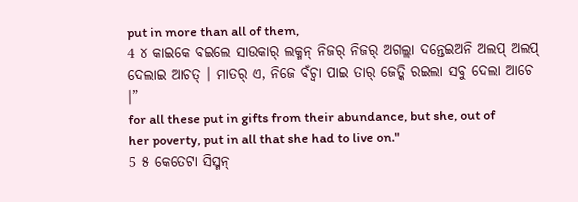put in more than all of them,
4 ୪ କାଇକେ ବଇଲେ ସାଉକାର୍ ଲକ୍ମନ୍ ନିଜର୍ ନିଜର୍ ଅଗଲ୍ଲା ଦନ୍ତେଇଅନି ଅଲପ୍ ଅଲପ୍ ଦେଲାଇ ଆଚତ୍ । ମାତର୍ ଏ, ନିଜେ ବଁଚ୍ବା ପାଇ ତାର୍ ଜେତ୍କି ରଇଲା ସବୁ ଦେଲା ଆଚେ ।”
for all these put in gifts from their abundance, but she, out of her poverty, put in all that she had to live on."
5 ୫ କେତେଟା ସିସ୍ମନ୍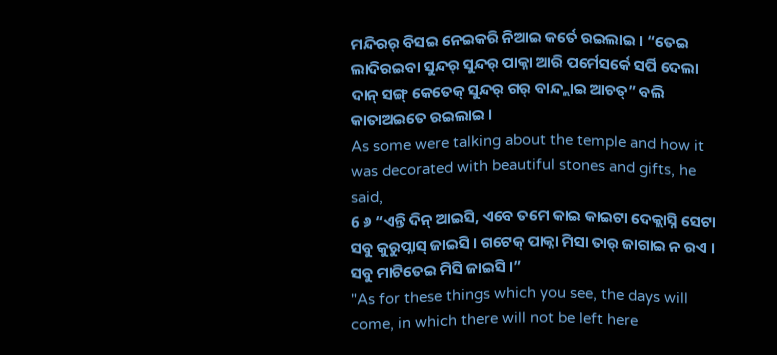ମନ୍ଦିରର୍ ବିସଇ ନେଇକରି ନିଆଇ କର୍ତେ ରଇଲାଇ । “ତେଇ ଲାଦିରଇବା ସୁନ୍ଦର୍ ସୁନ୍ଦର୍ ପାକ୍ନା ଆରି ପର୍ମେସର୍କେ ସର୍ପି ଦେଲା ଦାନ୍ ସଙ୍ଗ୍ କେତେକ୍ ସୁନ୍ଦର୍ ଗର୍ ବାନ୍ଦ୍ଲାଇ ଆଚତ୍” ବଲି କାତାଅଇତେ ରଇଲାଇ ।
As some were talking about the temple and how it was decorated with beautiful stones and gifts, he said,
6 ୬ “ଏନ୍ତି ଦିନ୍ ଆଇସି, ଏବେ ତମେ କାଇ କାଇଟା ଦେକ୍ଲାସ୍ନି ସେଟା ସବୁ କୁରୁପ୍ନାସ୍ ଜାଇସି । ଗଟେକ୍ ପାକ୍ନା ମିସା ତାର୍ ଜାଗାଇ ନ ରଏ । ସବୁ ମାଟିତେଇ ମିସି ଜାଇସି ।”
"As for these things which you see, the days will come, in which there will not be left here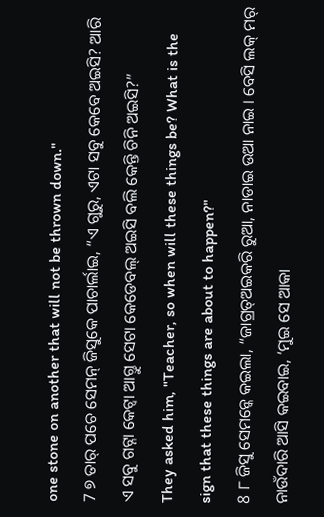one stone on another that will not be thrown down."
7 ୭ ତାର୍ ପଚେ ସେମନ୍ ଜିସୁକେ ପାଚାର୍ଲାଇ, “ଏ ଗୁରୁ, ଏଟା ସବୁ କେବେ ଅଇସି? ଆରି ଏ ସବୁ ଗଟ୍ନା କେଟ୍ବା ଆଗ୍ତୁ ସେଟା କେଡେବଲ୍ ଅଇସି ବଲି କେନ୍ତି ଚିନି ଅଇସି?”
They asked him, "Teacher, so when will these things be? What is the sign that these things are about to happen?"
8 ୮ ଜିସୁ ସେମନ୍କେ କଇଲା, “ଜାଗ୍ରତ୍ଅଇକରି ରୁଆ, ନାଡାଇ ଉଆ ନାଇ । ବେସି ଲକ୍ ମର୍ ନାଉଁଦାରି ଆସି କଇବାଇ, ‘ମୁଇ ସେ ଆକା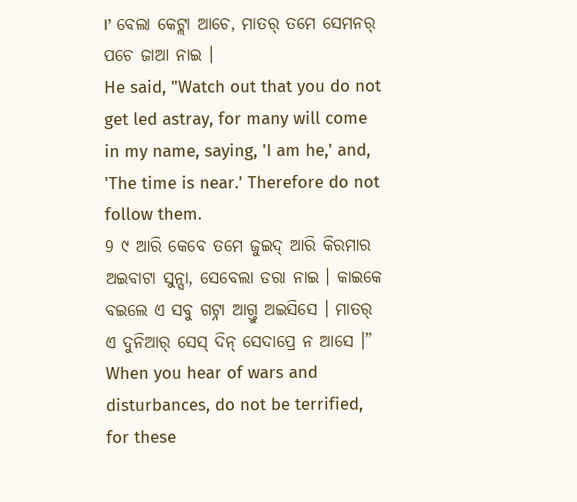।’ ବେଲା କେଟ୍ଲା ଆଚେ, ମାତର୍ ତମେ ସେମନର୍ ପଚେ ଜାଆ ନାଇ ।
He said, "Watch out that you do not get led astray, for many will come in my name, saying, 'I am he,' and, 'The time is near.' Therefore do not follow them.
9 ୯ ଆରି କେବେ ତମେ ଜୁଇଦ୍ ଆରି କିରମାର ଅଇବାଟା ସୁନ୍ସା, ସେବେଲା ଡରା ନାଇ । କାଇକେ ବଇଲେ ଏ ସବୁ ଗଟ୍ନା ଆଗ୍ତୁ ଅଇସିସେ । ମାତର୍ ଏ ଦୁନିଆର୍ ସେସ୍ ଦିନ୍ ସେଦାପ୍ରେ ନ ଆସେ ।”
When you hear of wars and disturbances, do not be terrified, for these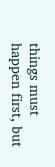things must happen first, but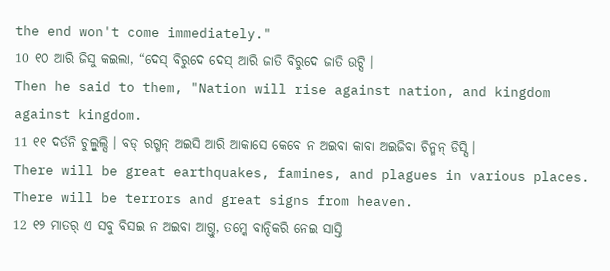the end won't come immediately."
10 ୧୦ ଆରି ଜିସୁ କଇଲା, “ଦେସ୍ ବିରୁଦେ ଦେସ୍ ଆରି ଜାତି ବିରୁଦେ ଜାତି ଉଟ୍ସି ।
Then he said to them, "Nation will rise against nation, and kingdom against kingdom.
11 ୧୧ ଦର୍ତନି ଚୁଲ୍ବୁଲ୍ସି । ବଡ୍ ରଗ୍ମନ୍ ଅଇସି ଆରି ଆକାସେ କେବେ ନ ଅଇବା କାବା ଅଇଜିବା ଚିନ୍ମନ୍ ଡିସ୍ସି ।
There will be great earthquakes, famines, and plagues in various places. There will be terrors and great signs from heaven.
12 ୧୨ ମାତର୍ ଏ ସବୁ ବିସଇ ନ ଅଇବା ଆଗ୍ତୁ, ତମ୍କେ ବାନ୍ଦିକରି ନେଇ ସାସ୍ତି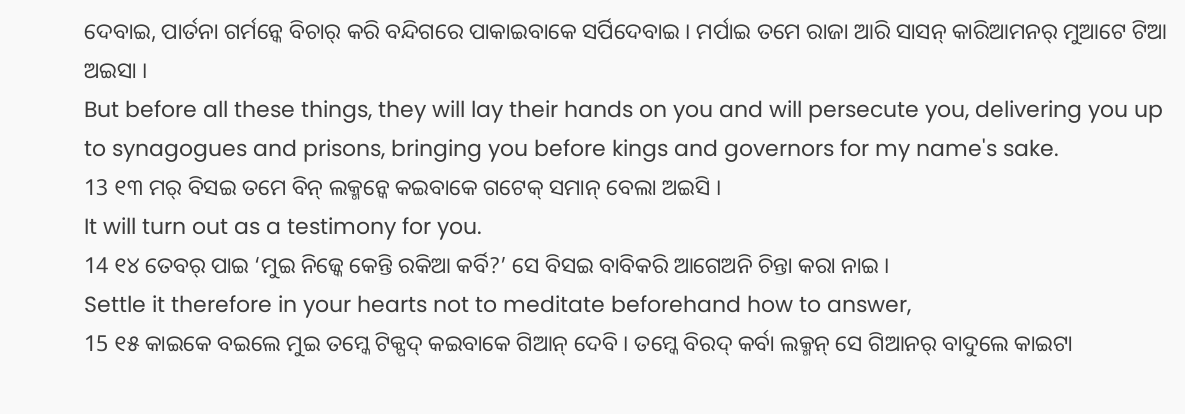ଦେବାଇ, ପାର୍ତନା ଗର୍ମନ୍କେ ବିଚାର୍ କରି ବନ୍ଦିଗରେ ପାକାଇବାକେ ସର୍ପିଦେବାଇ । ମର୍ପାଇ ତମେ ରାଜା ଆରି ସାସନ୍ କାରିଆମନର୍ ମୁଆଟେ ଟିଆ ଅଇସା ।
But before all these things, they will lay their hands on you and will persecute you, delivering you up to synagogues and prisons, bringing you before kings and governors for my name's sake.
13 ୧୩ ମର୍ ବିସଇ ତମେ ବିନ୍ ଲକ୍ମନ୍କେ କଇବାକେ ଗଟେକ୍ ସମାନ୍ ବେଲା ଅଇସି ।
It will turn out as a testimony for you.
14 ୧୪ ତେବର୍ ପାଇ ‘ମୁଇ ନିଜ୍କେ କେନ୍ତି ରକିଆ କର୍ବି?’ ସେ ବିସଇ ବାବିକରି ଆଗେଅନି ଚିନ୍ତା କରା ନାଇ ।
Settle it therefore in your hearts not to meditate beforehand how to answer,
15 ୧୫ କାଇକେ ବଇଲେ ମୁଇ ତମ୍କେ ଟିକ୍ପଦ୍ କଇବାକେ ଗିଆନ୍ ଦେବି । ତମ୍କେ ବିରଦ୍ କର୍ବା ଲକ୍ମନ୍ ସେ ଗିଆନର୍ ବାଦୁଲେ କାଇଟା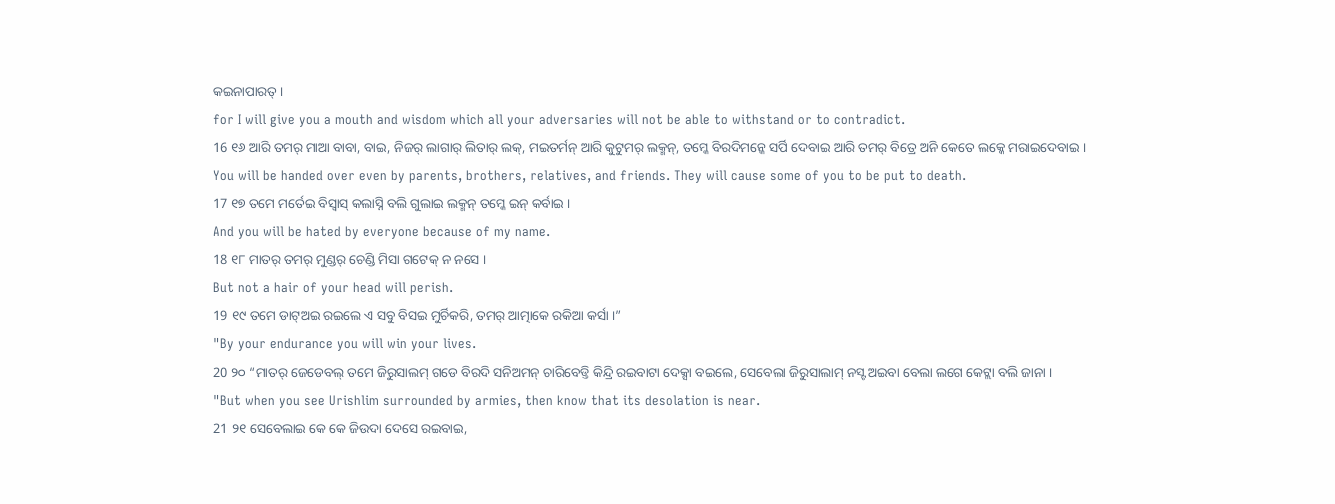କଇନାପାରତ୍ ।
for I will give you a mouth and wisdom which all your adversaries will not be able to withstand or to contradict.
16 ୧୬ ଆରି ତମର୍ ମାଆ ବାବା, ବାଇ, ନିଜର୍ ଲାଗାର୍ ଲିତାର୍ ଲକ୍, ମଇତର୍ମନ୍ ଆରି କୁଟୁମର୍ ଲକ୍ମନ୍, ତମ୍କେ ବିରଦିମନ୍କେ ସର୍ପି ଦେବାଇ ଆରି ତମର୍ ବିତ୍ରେ ଅନି କେତେ ଲକ୍କେ ମରାଇଦେବାଇ ।
You will be handed over even by parents, brothers, relatives, and friends. They will cause some of you to be put to death.
17 ୧୭ ତମେ ମର୍ତେଇ ବିସ୍ବାସ୍ କଲାସ୍ନି ବଲି ଗୁଲାଇ ଲକ୍ମନ୍ ତମ୍କେ ଇନ୍ କର୍ବାଇ ।
And you will be hated by everyone because of my name.
18 ୧୮ ମାତର୍ ତମର୍ ମୁଣ୍ଡର୍ ଚେଣ୍ଡି ମିସା ଗଟେକ୍ ନ ନସେ ।
But not a hair of your head will perish.
19 ୧୯ ତମେ ଡାଟ୍ଅଇ ରଇଲେ ଏ ସବୁ ବିସଇ ମୁର୍ଚିକରି, ତମର୍ ଆତ୍ମାକେ ରକିଆ କର୍ସା ।”
"By your endurance you will win your lives.
20 ୨୦ “ମାତର୍ ଜେଡେବଲ୍ ତମେ ଜିରୁସାଲମ୍ ଗଡେ ବିରଦି ସନିଅମନ୍ ଚାରିବେଡ୍ତି କିନ୍ଦ୍ରି ରଇବାଟା ଦେକ୍ସା ବଇଲେ, ସେବେଲା ଜିରୁସାଲାମ୍ ନସ୍ଟ ଅଇବା ବେଲା ଲଗେ କେଟ୍ଲା ବଲି ଜାନା ।
"But when you see Urishlim surrounded by armies, then know that its desolation is near.
21 ୨୧ ସେବେଲାଇ କେ କେ ଜିଉଦା ଦେସେ ରଇବାଇ,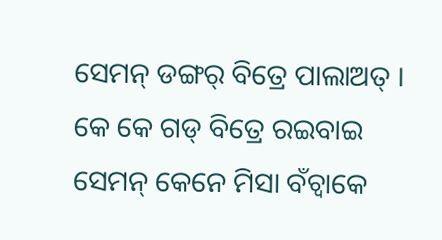ସେମନ୍ ଡଙ୍ଗର୍ ବିତ୍ରେ ପାଲାଅତ୍ । କେ କେ ଗଡ୍ ବିତ୍ରେ ରଇବାଇ ସେମନ୍ କେନେ ମିସା ବଁଚ୍ବାକେ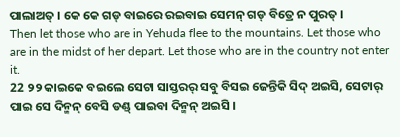ପାଲାଅତ୍ । କେ କେ ଗଡ୍ ବାଇରେ ରଇବାଇ ସେମନ୍ ଗଡ୍ ବିତ୍ରେ ନ ପୁରତ୍ ।
Then let those who are in Yehuda flee to the mountains. Let those who are in the midst of her depart. Let those who are in the country not enter it.
22 ୨୨ କାଇକେ ବଇଲେ ସେଟା ସାସ୍ତରର୍ ସବୁ ବିସଇ ଜେନ୍ତିକି ସିଦ୍ ଅଇସି, ସେଟାର୍ ପାଇ ସେ ଦିନ୍ମନ୍ ବେସି ଡଣ୍ଡ୍ ପାଇବା ଦିନ୍ମନ୍ ଅଇସି ।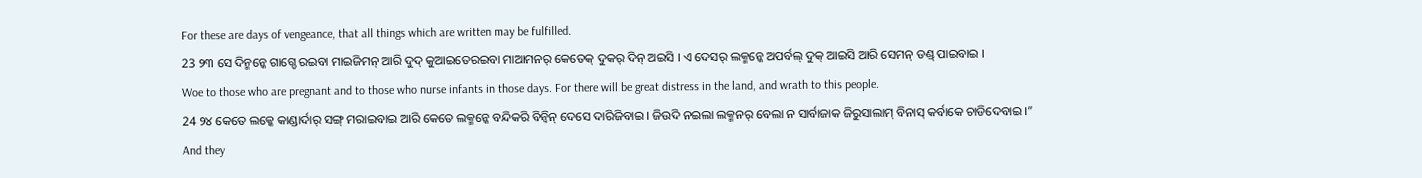For these are days of vengeance, that all things which are written may be fulfilled.
23 ୨୩ ସେ ଦିନ୍ମନ୍କେ ଗାଗ୍ଡେ ରଇବା ମାଇଜିମନ୍ ଆରି ଦୁଦ୍ କୁଆଇତେରଇବା ମାଆମନର୍ କେତେକ୍ ଦୁକର୍ ଦିନ୍ ଅଇସି । ଏ ଦେସର୍ ଲକ୍ମନ୍କେ ଅପର୍ବଲ୍ ଦୁକ୍ ଆଇସି ଆରି ସେମନ୍ ଡଣ୍ଡ୍ ପାଇବାଇ ।
Woe to those who are pregnant and to those who nurse infants in those days. For there will be great distress in the land, and wrath to this people.
24 ୨୪ କେତେ ଲକ୍କେ କାଣ୍ଡାର୍ଦାର୍ ସଙ୍ଗ୍ ମରାଇବାଇ ଆରି କେତେ ଲକ୍ମନ୍କେ ବନ୍ଦିକରି ବିନ୍ବିନ୍ ଦେସେ ଦାରିଜିବାଇ । ଜିଉଦି ନଇଲା ଲକ୍ମନର୍ ବେଲା ନ ସାର୍ବାଜାକ ଜିରୁସାଲାମ୍ ବିନାସ୍ କର୍ବାକେ ଚାଡିଦେବାଇ ।”
And they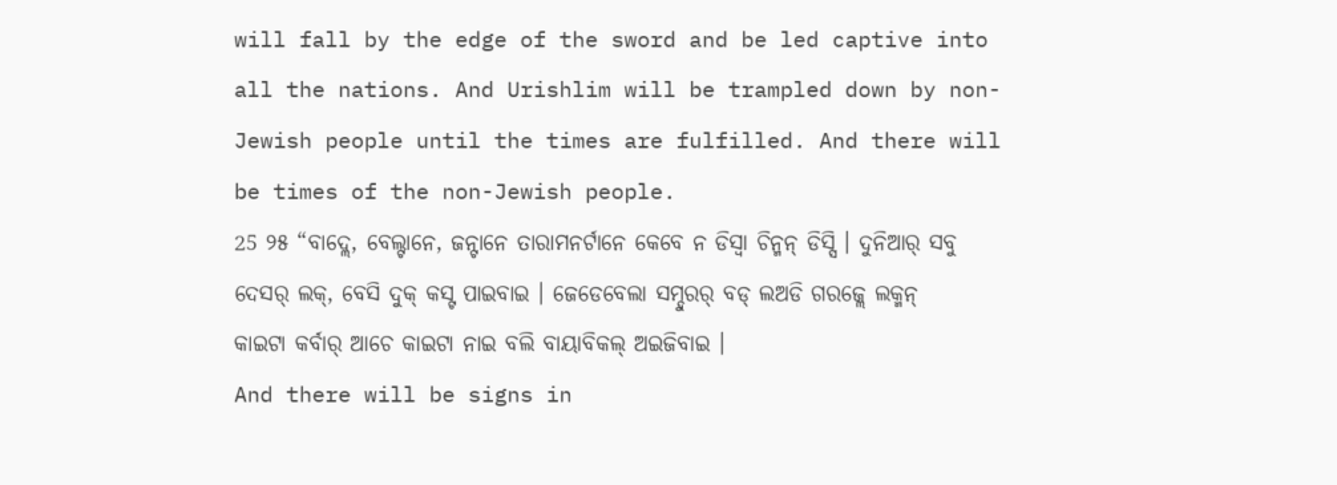will fall by the edge of the sword and be led captive into all the nations. And Urishlim will be trampled down by non-Jewish people until the times are fulfilled. And there will be times of the non-Jewish people.
25 ୨୫ “ବାଦ୍ଲେ, ବେଲ୍ଟାନେ, ଜନ୍ଟାନେ ତାରାମନର୍ଟାନେ କେବେ ନ ଡିସ୍ବା ଚିନ୍ମନ୍ ଡିସ୍ସି । ଦୁନିଆର୍ ସବୁ ଦେସର୍ ଲକ୍, ବେସି ଦୁକ୍ କସ୍ଟ ପାଇବାଇ । ଜେଡେବେଲା ସମ୍ଦୁରର୍ ବଡ୍ ଲଅଡି ଗରଜ୍ଲେ ଲକ୍ମନ୍ କାଇଟା କର୍ବାର୍ ଆଚେ କାଇଟା ନାଇ ବଲି ବାୟାବିକଲ୍ ଅଇଜିବାଇ ।
And there will be signs in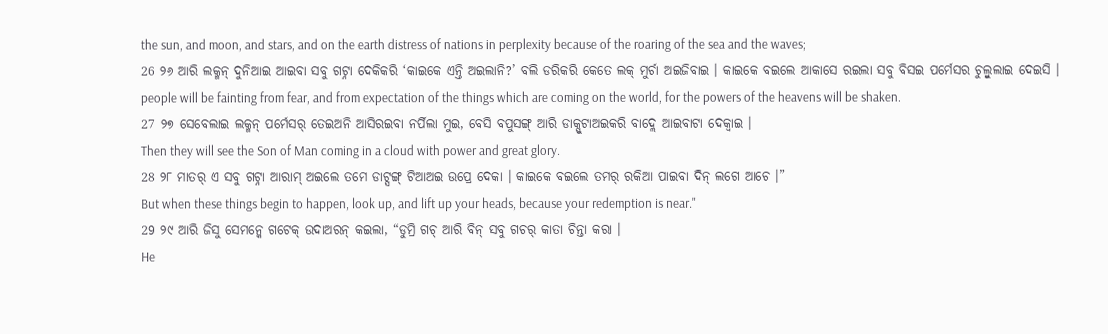the sun, and moon, and stars, and on the earth distress of nations in perplexity because of the roaring of the sea and the waves;
26 ୨୬ ଆରି ଲକ୍ମନ୍ ଦୁନିଆଇ ଆଇବା ସବୁ ଗଟ୍ନା ଦେକିକରି ‘କାଇକେ ଏନ୍ତି ଅଇଲାନି?’ ବଲି ଡରିକରି କେତେ ଲକ୍ ମୁର୍ଚା ଅଇଜିବାଇ । କାଇକେ ବଇଲେ ଆକାସେ ରଇଲା ସବୁ ବିସଇ ପର୍ମେସର ଚୁଲ୍ବୁଲାଇ ଦେଇସି ।
people will be fainting from fear, and from expectation of the things which are coming on the world, for the powers of the heavens will be shaken.
27 ୨୭ ସେବେଲାଇ ଲକ୍ମନ୍ ପର୍ମେସର୍ ତେଇଅନି ଆସିରଇବା ନର୍ପିଲା ମୁଇ, ବେସି ବପୁସଙ୍ଗ୍ ଆରି ଡାକ୍ପୁଟାଅଇକରି ବାଦ୍ଲେ ଆଇବାଟା ଦେକ୍ବାଇ ।
Then they will see the Son of Man coming in a cloud with power and great glory.
28 ୨୮ ମାତର୍ ଏ ସବୁ ଗଟ୍ନା ଆରାମ୍ ଅଇଲେ ତମେ ଡାଟ୍ସଙ୍ଗ୍ ଟିଆଅଇ ଉପ୍ରେ ଦେକା । କାଇକେ ବଇଲେ ତମର୍ ରକିଆ ପାଇବା ଦିନ୍ ଲଗେ ଆଚେ ।”
But when these things begin to happen, look up, and lift up your heads, because your redemption is near."
29 ୨୯ ଆରି ଜିସୁ ସେମନ୍କେ ଗଟେକ୍ ଉଦାଅରନ୍ କଇଲା, “ଡୁମ୍ରି ଗଚ୍ ଆରି ବିନ୍ ସବୁ ଗଚର୍ କାତା ଚିନ୍ତା କରା ।
He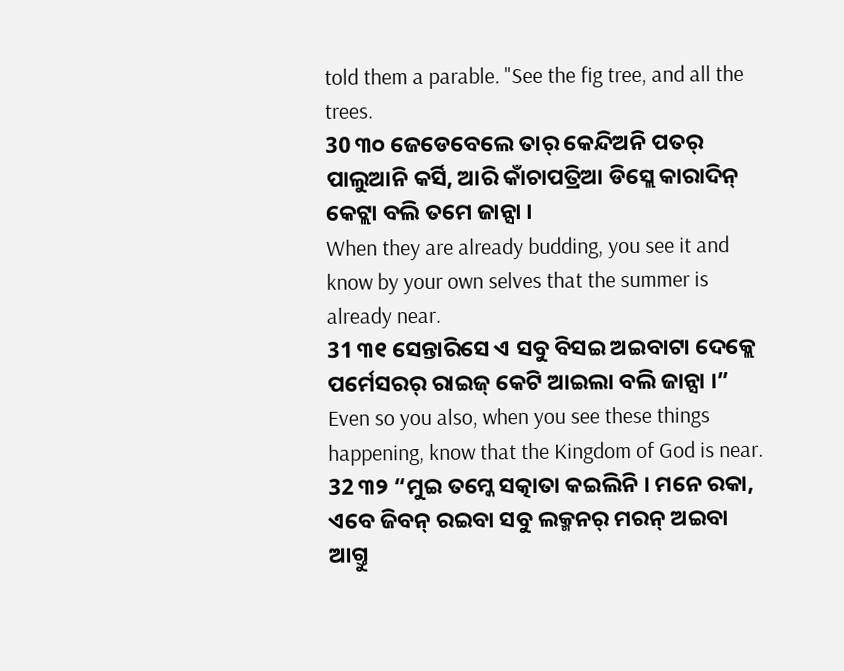told them a parable. "See the fig tree, and all the trees.
30 ୩୦ ଜେଡେବେଲେ ତାର୍ କେନ୍ଦିଅନି ପତର୍ ପାଲୁଆନି କର୍ସି, ଆରି କାଁଚାପତ୍ରିଆ ଡିସ୍ଲେ କାରାଦିନ୍ କେଟ୍ଲା ବଲି ତମେ ଜାନ୍ସା ।
When they are already budding, you see it and know by your own selves that the summer is already near.
31 ୩୧ ସେନ୍ତାରିସେ ଏ ସବୁ ବିସଇ ଅଇବାଟା ଦେକ୍ଲେ ପର୍ମେସରର୍ ରାଇଜ୍ କେଟି ଆଇଲା ବଲି ଜାନ୍ସା ।”
Even so you also, when you see these things happening, know that the Kingdom of God is near.
32 ୩୨ “ମୁଇ ତମ୍କେ ସତ୍କାତା କଇଲିନି । ମନେ ରକା, ଏବେ ଜିବନ୍ ରଇବା ସବୁ ଲକ୍ମନର୍ ମରନ୍ ଅଇବା ଆଗ୍ତୁ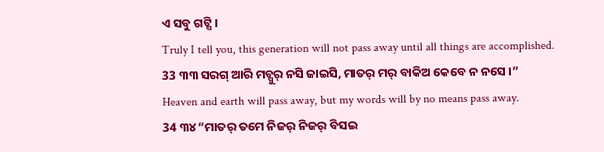ଏ ସବୁ ଗଟ୍ସି ।
Truly I tell you, this generation will not pass away until all things are accomplished.
33 ୩୩ ସରଗ୍ ଆରି ମଚ୍ପୁର୍ ନସି ଜାଇସି, ମାତର୍ ମର୍ ବାକିଅ କେବେ ନ ନସେ ।”
Heaven and earth will pass away, but my words will by no means pass away.
34 ୩୪ “ମାତର୍ ତମେ ନିଜର୍ ନିଜର୍ ବିସଇ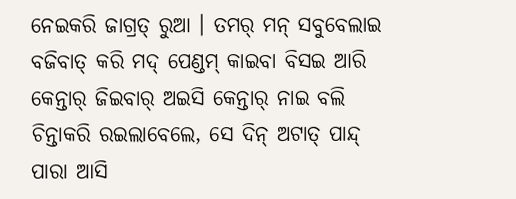ନେଇକରି ଜାଗ୍ରତ୍ ରୁଆ । ତମର୍ ମନ୍ ସବୁବେଲାଇ ବଜିବାତ୍ କରି ମଦ୍ ପେଣ୍ଡମ୍ କାଇବା ବିସଇ ଆରି କେନ୍ତାର୍ ଜିଇବାର୍ ଅଇସି କେନ୍ତାର୍ ନାଇ ବଲି ଚିନ୍ତାକରି ରଇଲାବେଲେ, ସେ ଦିନ୍ ଅଟାତ୍ ପାନ୍ଦ୍ ପାରା ଆସି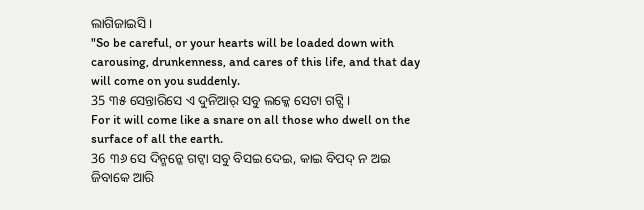ଲାଗିଜାଇସି ।
"So be careful, or your hearts will be loaded down with carousing, drunkenness, and cares of this life, and that day will come on you suddenly.
35 ୩୫ ସେନ୍ତାରିସେ ଏ ଦୁନିଆର୍ ସବୁ ଲକ୍କେ ସେଟା ଗଟ୍ସି ।
For it will come like a snare on all those who dwell on the surface of all the earth.
36 ୩୬ ସେ ଦିନ୍ମନ୍କେ ଗଟ୍ବା ସବୁ ବିସଇ ଦେଇ, କାଇ ବିପଦ୍ ନ ଅଇ ଜିବାକେ ଆରି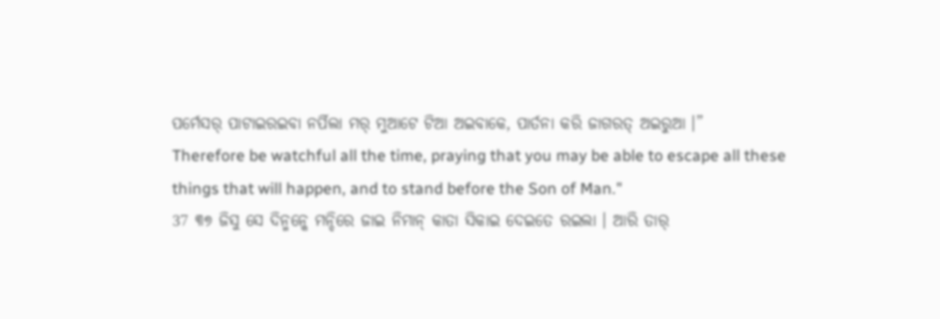ପର୍ମେସର୍ ପାଟାଇରଇବା ନର୍ପିଲା ମର୍ ମୁଆଟେ ଟିଆ ଅଇବାକେ, ପାର୍ତନା କରି ଜାଗରତ୍ ଅଇରୁଆ ।”
Therefore be watchful all the time, praying that you may be able to escape all these things that will happen, and to stand before the Son of Man."
37 ୩୭ ଜିସୁ ସେ ଦିନ୍ମନ୍କେ ମନ୍ଦିରେ ଜାଇ ନିମାନ୍ କାତା ସିକାଇ ଦେଇତେ ରଇଲା । ଆରି ତାର୍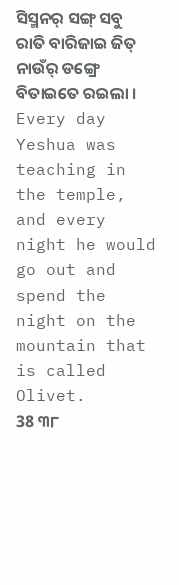ସିସ୍ମନର୍ ସଙ୍ଗ୍ ସବୁ ରାତି ବାରିଜାଇ ଜିତ୍ ନାଉଁର୍ ଡଙ୍ଗ୍ରେ ବିତାଇତେ ରଇଲା ।
Every day Yeshua was teaching in the temple, and every night he would go out and spend the night on the mountain that is called Olivet.
38 ୩୮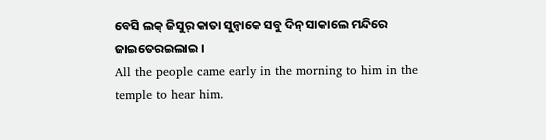ବେସି ଲକ୍ ଜିସୁର୍ କାତା ସୁନ୍ବାକେ ସବୁ ଦିନ୍ ସାକାଲେ ମନ୍ଦିରେ ଜାଇତେରଇଲାଇ ।
All the people came early in the morning to him in the temple to hear him.